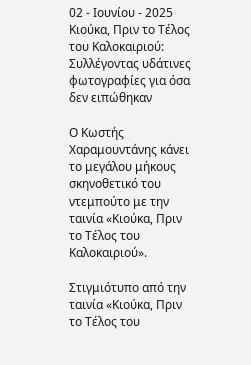02 - Ιουνίου - 2025
Κιούκα, Πριν το Τέλος του Καλοκαιριού: Συλλέγοντας υδάτινες φωτογραφίες για όσα δεν ειπώθηκαν

Ο Κωστής Χαραμουντάνης κάνει το μεγάλου μήκους σκηνοθετικό του ντεμπούτο με την ταινία «Κιούκα, Πριν το Τέλος του Καλοκαιριού».

Στιγμιότυπο από την ταινία «Κιούκα, Πριν το Τέλος του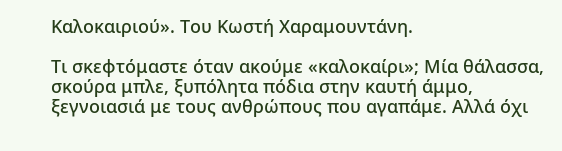Καλοκαιριού». Του Κωστή Χαραμουντάνη.

Τι σκεφτόμαστε όταν ακούμε «καλοκαίρι»; Μία θάλασσα, σκούρα μπλε, ξυπόλητα πόδια στην καυτή άμμο, ξεγνοιασιά με τους ανθρώπους που αγαπάμε. Αλλά όχι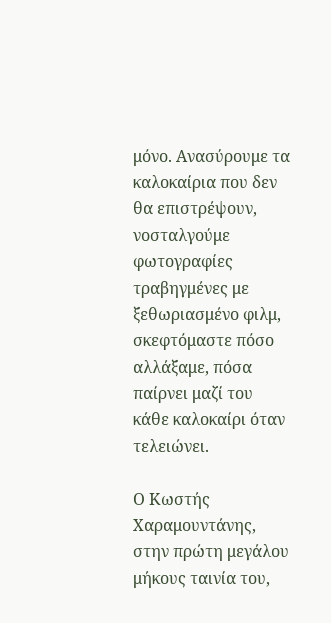μόνο. Ανασύρουμε τα καλοκαίρια που δεν θα επιστρέψουν, νοσταλγούμε φωτογραφίες τραβηγμένες με ξεθωριασμένο φιλμ, σκεφτόμαστε πόσο αλλάξαμε, πόσα παίρνει μαζί του κάθε καλοκαίρι όταν τελειώνει.

Ο Κωστής Χαραμουντάνης, στην πρώτη μεγάλου μήκους ταινία του,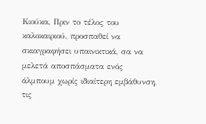Κιούκα, Πριν το τέλος του καλοκαιριού, προσπαθεί να σκιαγραφήσει υπαινικτικά, σα να μελετά αποσπάσματα ενός άλμπουμ χωρίς ιδιαίτερη εμβάθυνση, τις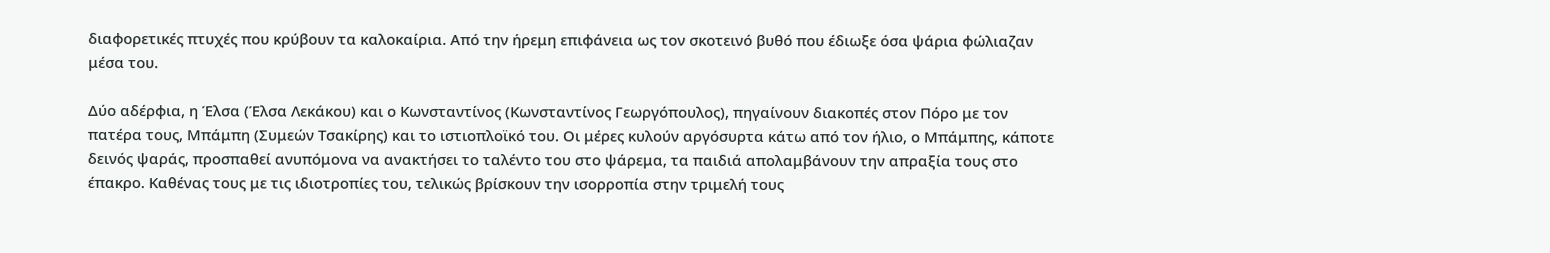διαφορετικές πτυχές που κρύβουν τα καλοκαίρια. Από την ήρεμη επιφάνεια ως τον σκοτεινό βυθό που έδιωξε όσα ψάρια φώλιαζαν μέσα του.

Δύο αδέρφια, η Έλσα (Έλσα Λεκάκου) και ο Κωνσταντίνος (Κωνσταντίνος Γεωργόπουλος), πηγαίνουν διακοπές στον Πόρο με τον πατέρα τους, Μπάμπη (Συμεών Τσακίρης) και το ιστιοπλοϊκό του. Οι μέρες κυλούν αργόσυρτα κάτω από τον ήλιο, ο Μπάμπης, κάποτε δεινός ψαράς, προσπαθεί ανυπόμονα να ανακτήσει το ταλέντο του στο ψάρεμα, τα παιδιά απολαμβάνουν την απραξία τους στο έπακρο. Καθένας τους με τις ιδιοτροπίες του, τελικώς βρίσκουν την ισορροπία στην τριμελή τους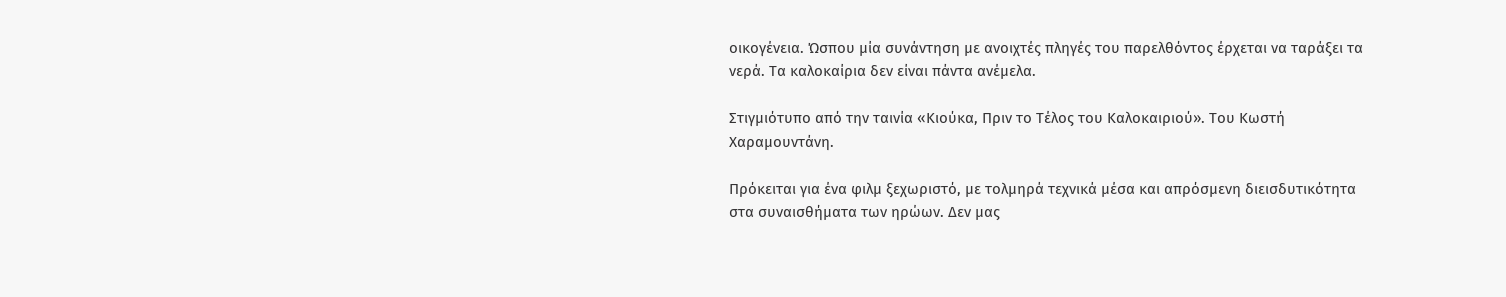οικογένεια. Ώσπου μία συνάντηση με ανοιχτές πληγές του παρελθόντος έρχεται να ταράξει τα νερά. Τα καλοκαίρια δεν είναι πάντα ανέμελα.

Στιγμιότυπο από την ταινία «Κιούκα, Πριν το Τέλος του Καλοκαιριού». Του Κωστή Χαραμουντάνη.

Πρόκειται για ένα φιλμ ξεχωριστό, με τολμηρά τεχνικά μέσα και απρόσμενη διεισδυτικότητα στα συναισθήματα των ηρώων. Δεν μας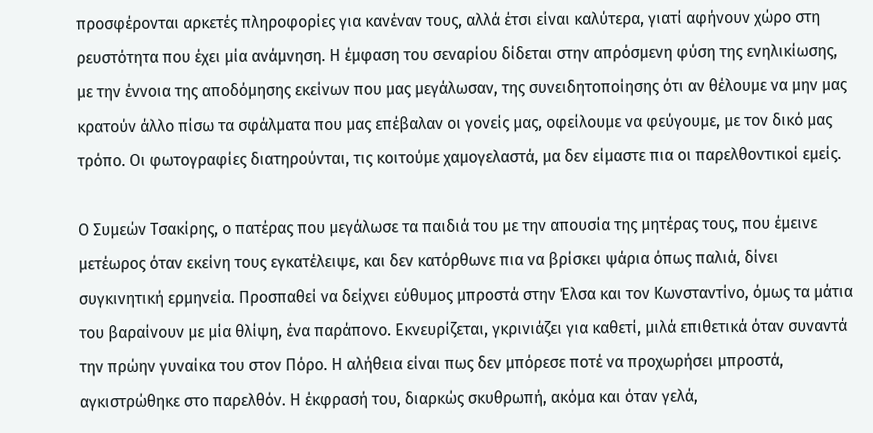προσφέρονται αρκετές πληροφορίες για κανέναν τους, αλλά έτσι είναι καλύτερα, γιατί αφήνουν χώρο στη ρευστότητα που έχει μία ανάμνηση. Η έμφαση του σεναρίου δίδεται στην απρόσμενη φύση της ενηλικίωσης, με την έννοια της αποδόμησης εκείνων που μας μεγάλωσαν, της συνειδητοποίησης ότι αν θέλουμε να μην μας κρατούν άλλο πίσω τα σφάλματα που μας επέβαλαν οι γονείς μας, οφείλουμε να φεύγουμε, με τον δικό μας τρόπο. Οι φωτογραφίες διατηρούνται, τις κοιτούμε χαμογελαστά, μα δεν είμαστε πια οι παρελθοντικοί εμείς.

Ο Συμεών Τσακίρης, ο πατέρας που μεγάλωσε τα παιδιά του με την απουσία της μητέρας τους, που έμεινε μετέωρος όταν εκείνη τους εγκατέλειψε, και δεν κατόρθωνε πια να βρίσκει ψάρια όπως παλιά, δίνει συγκινητική ερμηνεία. Προσπαθεί να δείχνει εύθυμος μπροστά στην Έλσα και τον Κωνσταντίνο, όμως τα μάτια του βαραίνουν με μία θλίψη, ένα παράπονο. Εκνευρίζεται, γκρινιάζει για καθετί, μιλά επιθετικά όταν συναντά την πρώην γυναίκα του στον Πόρο. Η αλήθεια είναι πως δεν μπόρεσε ποτέ να προχωρήσει μπροστά, αγκιστρώθηκε στο παρελθόν. Η έκφρασή του, διαρκώς σκυθρωπή, ακόμα και όταν γελά,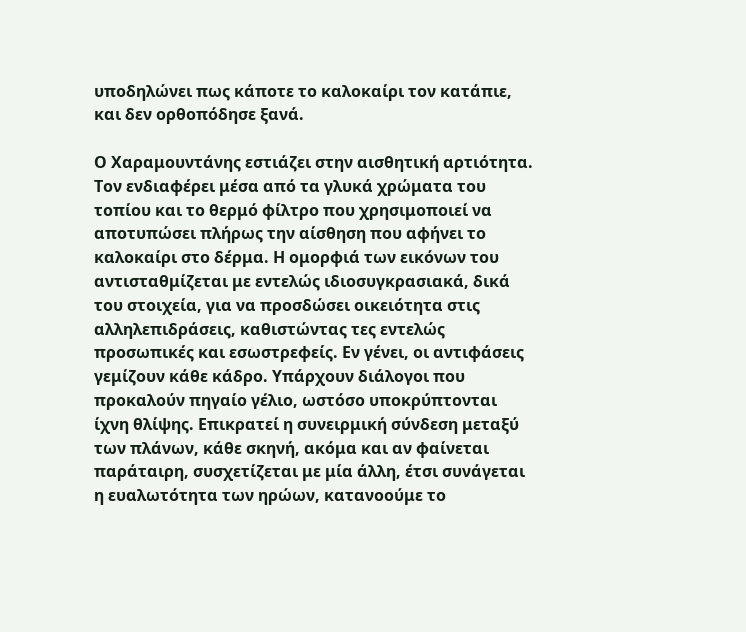υποδηλώνει πως κάποτε το καλοκαίρι τον κατάπιε, και δεν ορθοπόδησε ξανά.

Ο Χαραμουντάνης εστιάζει στην αισθητική αρτιότητα. Τον ενδιαφέρει μέσα από τα γλυκά χρώματα του τοπίου και το θερμό φίλτρο που χρησιμοποιεί να αποτυπώσει πλήρως την αίσθηση που αφήνει το καλοκαίρι στο δέρμα. Η ομορφιά των εικόνων του αντισταθμίζεται με εντελώς ιδιοσυγκρασιακά, δικά του στοιχεία, για να προσδώσει οικειότητα στις αλληλεπιδράσεις, καθιστώντας τες εντελώς προσωπικές και εσωστρεφείς. Εν γένει, οι αντιφάσεις γεμίζουν κάθε κάδρο. Υπάρχουν διάλογοι που προκαλούν πηγαίο γέλιο, ωστόσο υποκρύπτονται ίχνη θλίψης. Επικρατεί η συνειρμική σύνδεση μεταξύ των πλάνων, κάθε σκηνή, ακόμα και αν φαίνεται παράταιρη, συσχετίζεται με μία άλλη, έτσι συνάγεται η ευαλωτότητα των ηρώων, κατανοούμε το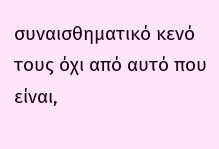συναισθηματικό κενό τους όχι από αυτό που είναι,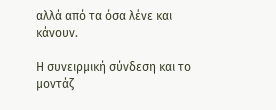αλλά από τα όσα λένε και κάνουν.

Η συνειρμική σύνδεση και το μοντάζ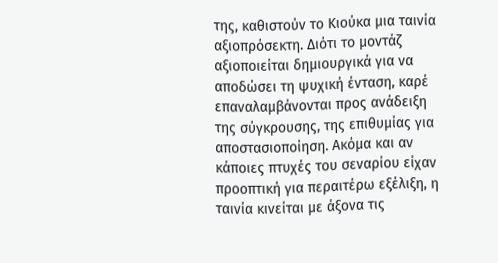της, καθιστούν το Κιούκα μια ταινία αξιοπρόσεκτη. Διότι το μοντάζ αξιοποιείται δημιουργικά για να αποδώσει τη ψυχική ένταση, καρέ επαναλαμβάνονται προς ανάδειξη της σύγκρουσης, της επιθυμίας για αποστασιοποίηση. Ακόμα και αν κάποιες πτυχές του σεναρίου είχαν προοπτική για περαιτέρω εξέλιξη, η ταινία κινείται με άξονα τις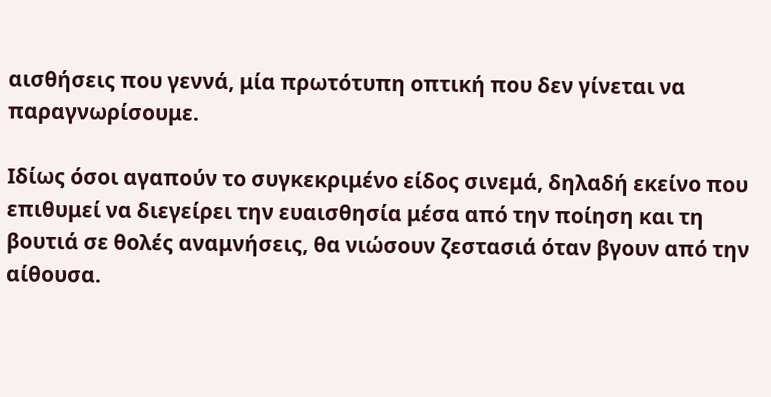αισθήσεις που γεννά, μία πρωτότυπη οπτική που δεν γίνεται να παραγνωρίσουμε.

Ιδίως όσοι αγαπούν το συγκεκριμένο είδος σινεμά, δηλαδή εκείνο που επιθυμεί να διεγείρει την ευαισθησία μέσα από την ποίηση και τη βουτιά σε θολές αναμνήσεις, θα νιώσουν ζεστασιά όταν βγουν από την αίθουσα.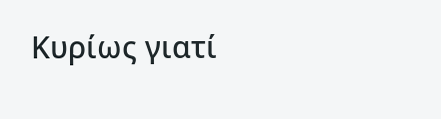Κυρίως γιατί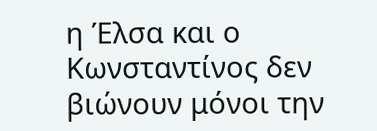η Έλσα και ο Κωνσταντίνος δεν βιώνουν μόνοι την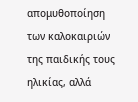απομυθοποίηση των καλοκαιριών της παιδικής τους ηλικίας, αλλά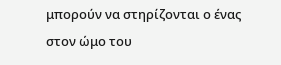μπορούν να στηρίζονται ο ένας στον ώμο του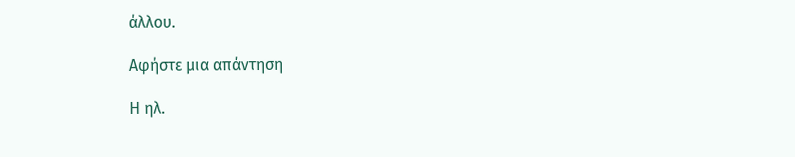άλλου.

Αφήστε μια απάντηση

Η ηλ.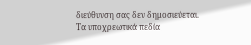διεύθυνση σας δεν δημοσιεύεται. Τα υποχρεωτικά πεδία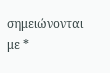σημειώνονται με *